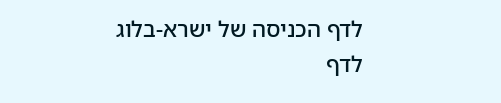לדף הכניסה של ישרא-בלוג
לדף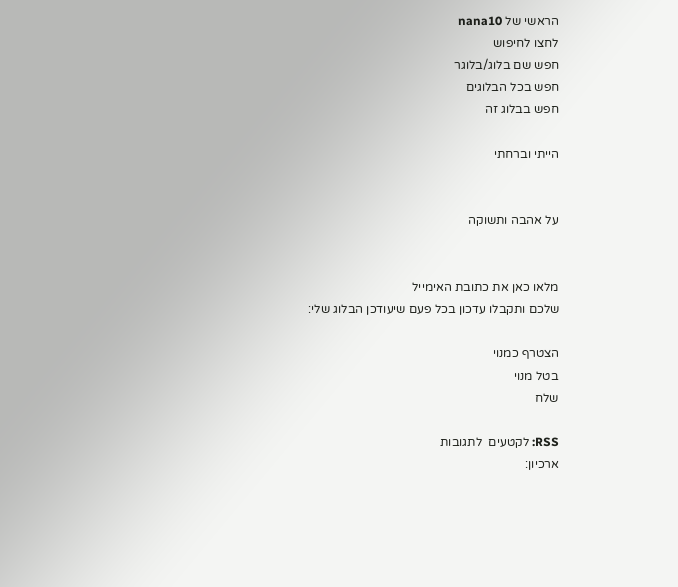הראשי של nana10
לחצו לחיפוש
חפש שם בלוג/בלוגר
חפש בכל הבלוגים
חפש בבלוג זה

הייתי וברחתי


על אהבה ותשוקה


מלאו כאן את כתובת האימייל
שלכם ותקבלו עדכון בכל פעם שיעודכן הבלוג שלי:

הצטרף כמנוי
בטל מנוי
שלח

RSS: לקטעים  לתגובות
ארכיון: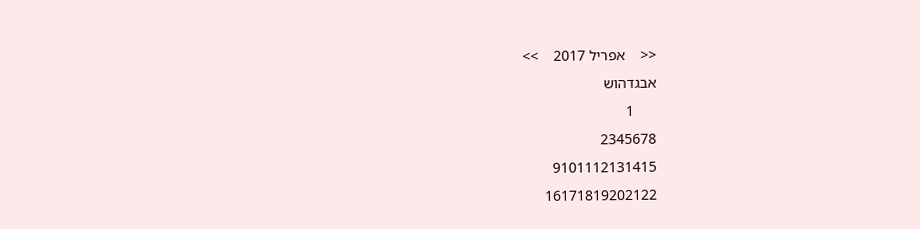<<    אפריל 2017    >>
אבגדהוש
      1
2345678
9101112131415
16171819202122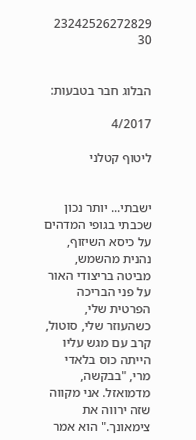23242526272829
30


הבלוג חבר בטבעות:

4/2017

ליטוף קטלני


ישבתי... יותר נכון שכבתי בגופי המדהים על כיסא השיזוף, נהנית מהשמש, מביטה בריצודי האור על פני הבריכה הפרטית שלי, כשהעוזר שלי, סוטול, קרב עם מגש עליו הייתה כוס בלאדי מרי, "בבקשה, מדמואזל. אני מקווה שזה ירווה את צימאונך." הוא אמר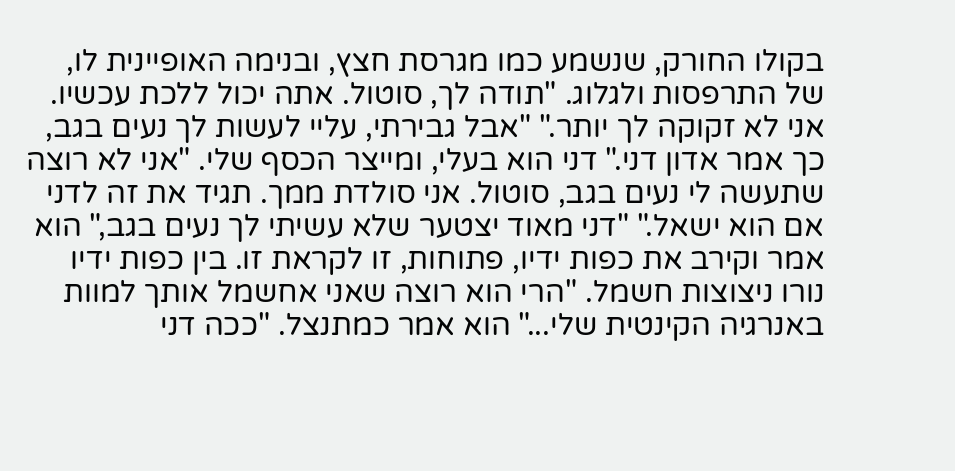בקולו החורק, שנשמע כמו מגרסת חצץ, ובנימה האופיינית לו, של התרפסות ולגלוג. "תודה לך, סוטול. אתה יכול ללכת עכשיו. אני לא זקוקה לך יותר." "אבל גבירתי, עליי לעשות לך נעים בגב, כך אמר אדון דני." דני הוא בעלי, ומייצר הכסף שלי. "אני לא רוצה שתעשה לי נעים בגב, סוטול. אני סולדת ממך. תגיד את זה לדני אם הוא ישאל." "דני מאוד יצטער שלא עשיתי לך נעים בגב," הוא אמר וקירב את כפות ידיו, פתוחות, זו לקראת זו. בין כפות ידיו נורו ניצוצות חשמל. "הרי הוא רוצה שאני אחשמל אותך למוות באנרגיה הקינטית שלי..." הוא אמר כמתנצל. "ככה דני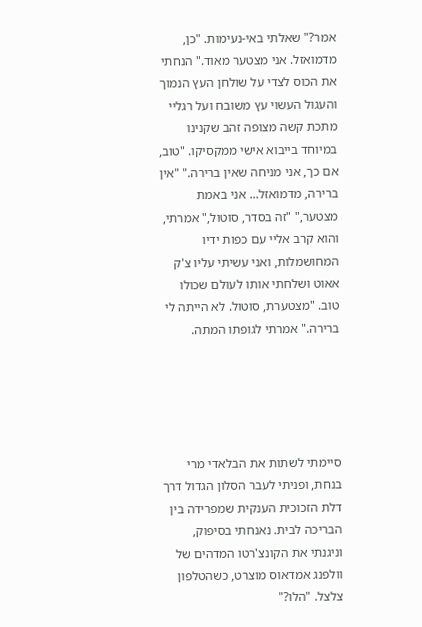אמר?" שאלתי באי-נעימות. "כן, מדמואזל. אני מצטער מאוד." הנחתי את הכוס לצדי על שולחן העץ הנמוך והעגול העשוי עץ משובח ועל רגליי מתכת קשה מצופה זהב שקנינו במיוחד בייבוא אישי ממקסיקו. "טוב, אם כך, אני מניחה שאין ברירה." "אין ברירה, מדמואזל... אני באמת מצטער," "זה בסדר, סוטול," אמרתי, והוא קרב אליי עם כפות ידיו המחושמלות, ואני עשיתי עליו צ'ק אאוט ושלחתי אותו לעולם שכולו טוב. "מצטערת, סוטול. לא הייתה לי ברירה." אמרתי לגופתו המתה.





סיימתי לשתות את הבלאדי מרי בנחת, ופניתי לעבר הסלון הגדול דרך דלת הזכוכית הענקית שמפרידה בין הבריכה לבית. נאנחתי בסיפוק, וניגנתי את הקונצ'רטו המדהים של וולפנג אמדאוס מוצרט, כשהטלפון צלצל. "הלו?"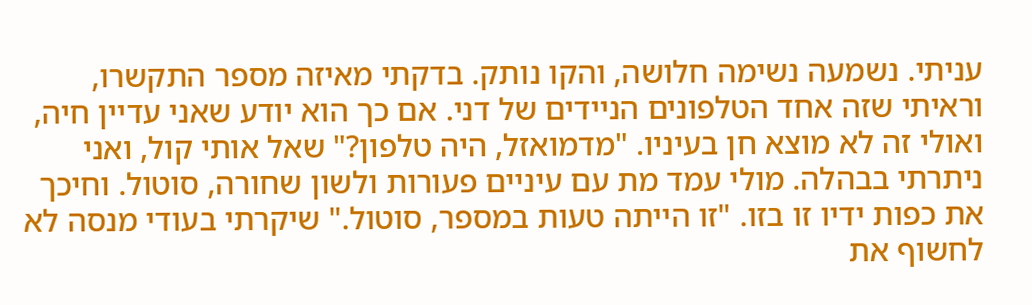עניתי. נשמעה נשימה חלושה, והקו נותק. בדקתי מאיזה מספר התקשרו, וראיתי שזה אחד הטלפונים הניידים של דני. אם כך הוא יודע שאני עדיין חיה, ואולי זה לא מוצא חן בעיניו. "מדמואזל, היה טלפון?" שאל אותי קול, ואני ניתרתי בבהלה. מולי עמד מת עם עיניים פעורות ולשון שחורה, סוטול. וחיכך את כפות ידיו זו בזו. "זו הייתה טעות במספר, סוטול." שיקרתי בעודי מנסה לא לחשוף את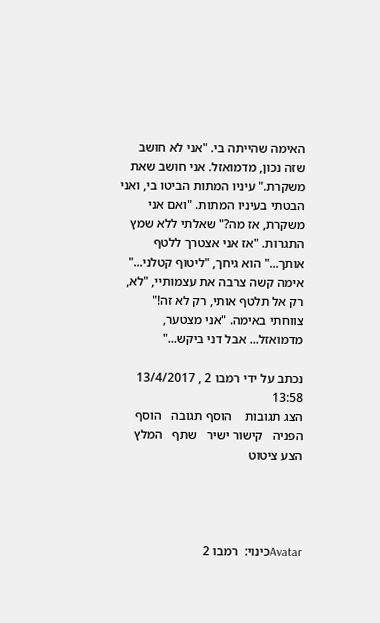האימה שהייתה בי. "אני לא חושב שזה נכון, מדמואזל. אני חושב שאת משקרת." עיניו המתות הביטו בי, ואני הבטתי בעיניו המתות. "ואם אני משקרת, אז מה?" שאלתי ללא שמץ התגרות. "אז אני אצטרך ללטף אותך..." הוא גיחך, "ליטוף קטלני..." אימה קשה צרבה את עצמותיי, "לא, רק אל תלטף אותי, רק לא זה!" צווחתי באימה. "אני מצטער, מדמואזל... אבל דני ביקש..."

נכתב על ידי רמבו 2 , 13/4/2017 13:58
הצג תגובות    הוסף תגובה   הוסף הפניה   קישור ישיר   שתף   המלץ   הצע ציטוט




Avatarכינוי:  רמבו 2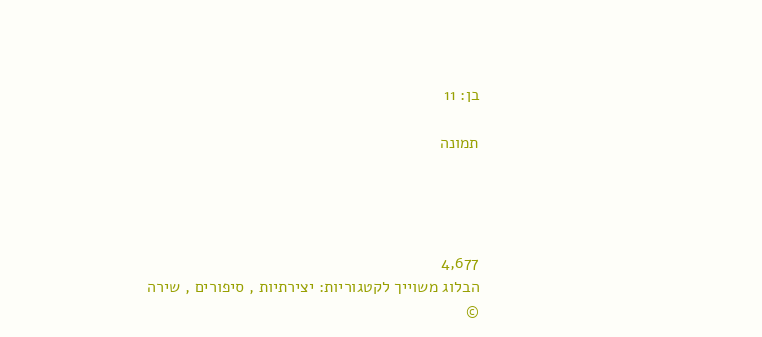בן: 11

תמונה




4,677
הבלוג משוייך לקטגוריות: יצירתיות , סיפורים , שירה
©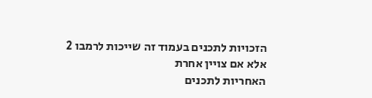הזכויות לתכנים בעמוד זה שייכות לרמבו 2 אלא אם צויין אחרת
האחריות לתכנים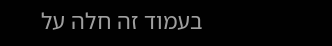בעמוד זה חלה על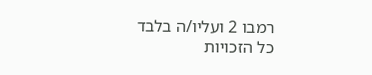רמבו 2 ועליו/ה בלבד
כל הזכויות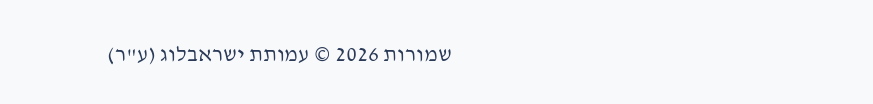שמורות 2026 © עמותת ישראבלוג (ע"ר)